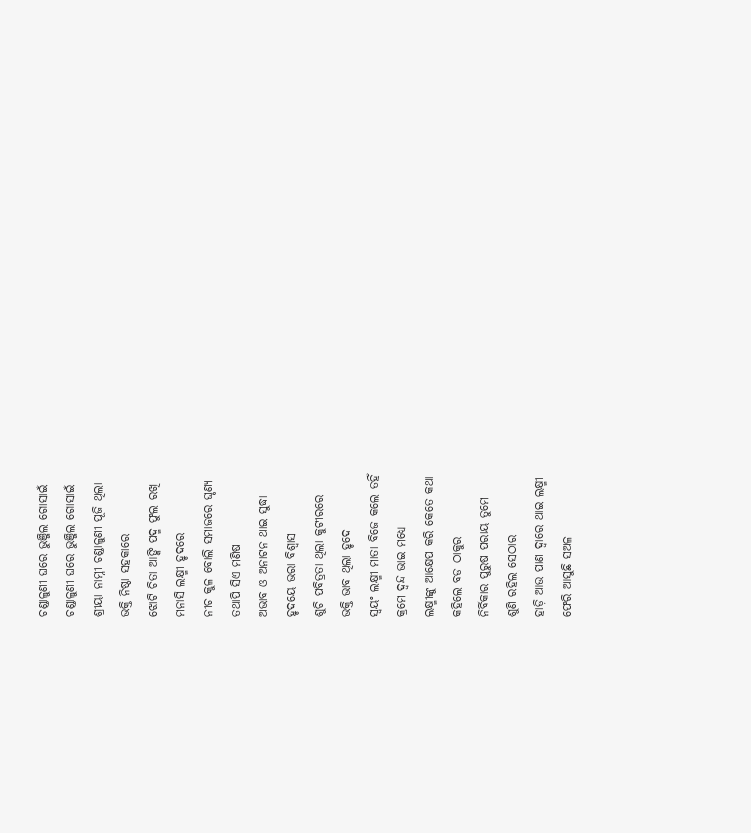ଚଣ୍ଡାଳୁଣୀ ଘରେ ଭୁଞ୍ଜିଲ ଗୋସାଇଁ
ଚଣ୍ଡାଳୁଣୀ ଘରେ ଭୁଞ୍ଜିଲ ଗୋସାଇଁ
ଶ୍ରୀୟା ନାମ୍ନୀ ଚଣ୍ଡାଳୁଣୀ ପୂଜି ଥିଲା
ଭକ୍ତି ନିଷ୍ଠା ସହକାରେ
ଝୋଟି ଚିତା ଆଙ୍କି ପଦ୍ମ ଫୁଲ ରଖି
ମନାସି ଲକ୍ଷ୍ମୀ ହୃଦରେ
ନୀଚ କୁଳ ବୋଲି ସମାଜରେ ଘୃଣ୍ୟ
ତଥାପି ସିଏ ମଣିଷ
ଅଭାବ ଓ ଅନାଟନ ଥାଇ ସୁଦ୍ଧା
ହୃଦୟେ ଭରା ବିଶ୍ୱାସ
ଶୁଚି ପବିତ୍ରତା ଥିଲା କୁଟୀରରେ
ଭକ୍ତି ଭାବ ଥିଲା ହୃଦେ
ସ୍ଵୟଂ ଲକ୍ଷ୍ମୀ ମାତା ବିଜେ କଲେ ତହିଁ
କ୍ରମେ ଦ୍ଵନ୍ଦ ଭାଇ ମଧ୍ୟେ
ଲକ୍ଷ୍ମୀଙ୍କୁ ଆକ୍ଷେପ କରି କେତେ କଥା
କହିଲେ ବଡ ଠାକୁର
ନିର୍ବିକାର ପୁରୁଷ ପରାୟ ତୁମେ
ଶୁଣି ରହିଲ ସେଠାର
ହାଡ଼ି ଆଉ ପାଣ ଦ୍ୱାରେ ଥାଇ ଲକ୍ଷ୍ମୀ
ଫେରି ଆସୁଛି ସଅଳ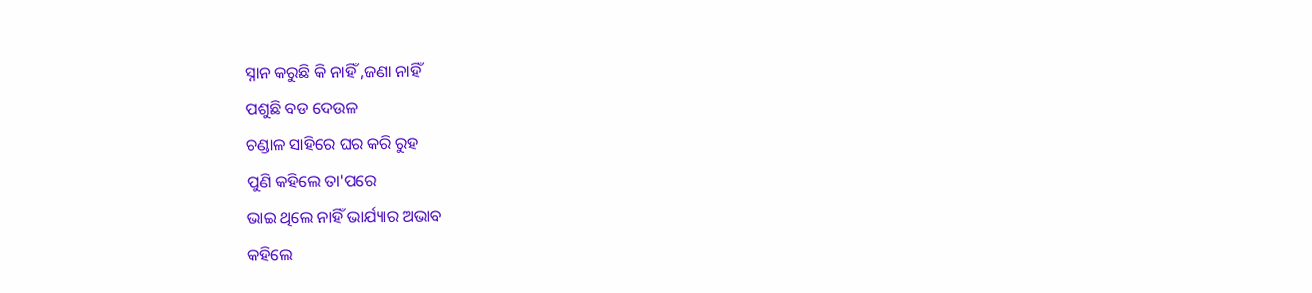ସ୍ନାନ କରୁଛି କି ନାହିଁ ,ଜଣା ନାହିଁ
ପଶୁଛି ବଡ ଦେଉଳ
ଚଣ୍ଡାଳ ସାହିରେ ଘର କରି ରୁହ
ପୁଣି କହିଲେ ତା'ପରେ
ଭାଇ ଥିଲେ ନାହିଁ ଭାର୍ଯ୍ୟାର ଅଭାବ
କହିଲେ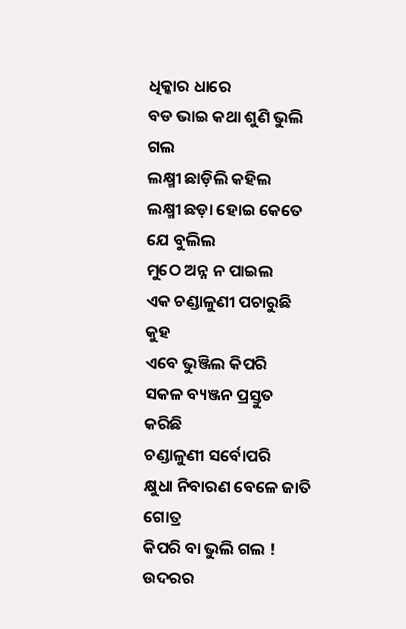ଧିକ୍କାର ଧାରେ
ବଡ ଭାଇ କଥା ଶୁଣି ଭୁଲି ଗଲ
ଲକ୍ଷ୍ମୀ ଛାଡ଼ିଲି କହିଲ
ଲକ୍ଷ୍ମୀ ଛଡ଼ା ହୋଇ କେତେ ଯେ ବୁଲିଲ
ମୁଠେ ଅନ୍ନ ନ ପାଇଲ
ଏକ ଚଣ୍ଡାଳୁଣୀ ପଚାରୁଛି କୁହ
ଏବେ ଭୁଞ୍ଜିଲ କିପରି
ସକଳ ବ୍ୟଞ୍ଜନ ପ୍ରସ୍ତୁତ କରିଛି
ଚଣ୍ଡାଳୁଣୀ ସର୍ବୋପରି
କ୍ଷୁଧା ନିବାରଣ ବେଳେ ଜାତି ଗୋତ୍ର
କିପରି ବା ଭୁଲି ଗଲ !
ଉଦରର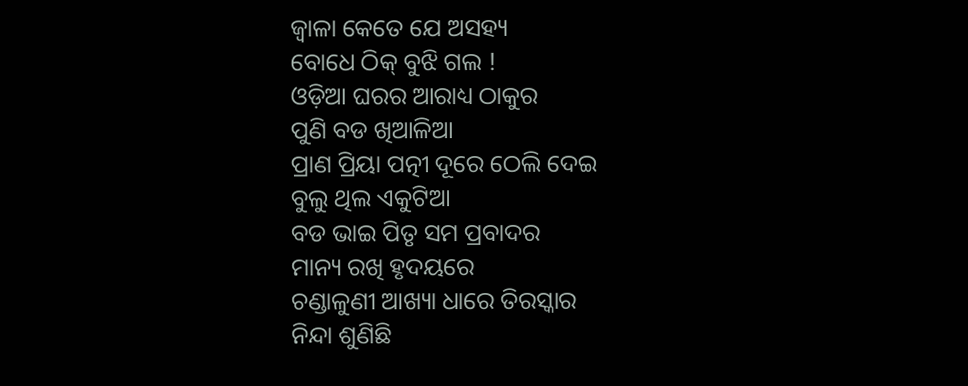ଜ୍ଵାଳା କେତେ ଯେ ଅସହ୍ୟ
ବୋଧେ ଠିକ୍ ବୁଝି ଗଲ !
ଓଡ଼ିଆ ଘରର ଆରାଧ୍ୟ ଠାକୁର
ପୁଣି ବଡ ଖିଆଳିଆ
ପ୍ରାଣ ପ୍ରିୟା ପତ୍ନୀ ଦୂରେ ଠେଲି ଦେଇ
ବୁଲୁ ଥିଲ ଏକୁଟିଆ
ବଡ ଭାଇ ପିତୃ ସମ ପ୍ରବାଦର
ମାନ୍ୟ ରଖି ହୃଦୟରେ
ଚଣ୍ଡାଳୁଣୀ ଆଖ୍ୟା ଧାରେ ତିରସ୍କାର
ନିନ୍ଦା ଶୁଣିଛି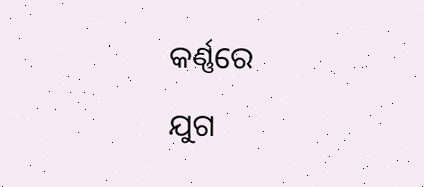କର୍ଣ୍ଣରେ
ଯୁଗ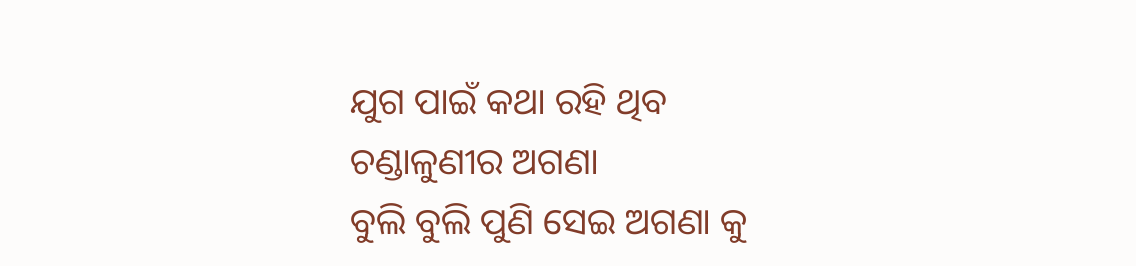ଯୁଗ ପାଇଁ କଥା ରହି ଥିବ
ଚଣ୍ଡାଳୁଣୀର ଅଗଣା
ବୁଲି ବୁଲି ପୁଣି ସେଇ ଅଗଣା କୁ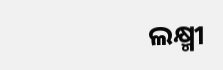ଲକ୍ଷ୍ମୀ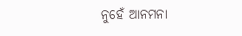ନୁହେଁ ଆନମନା